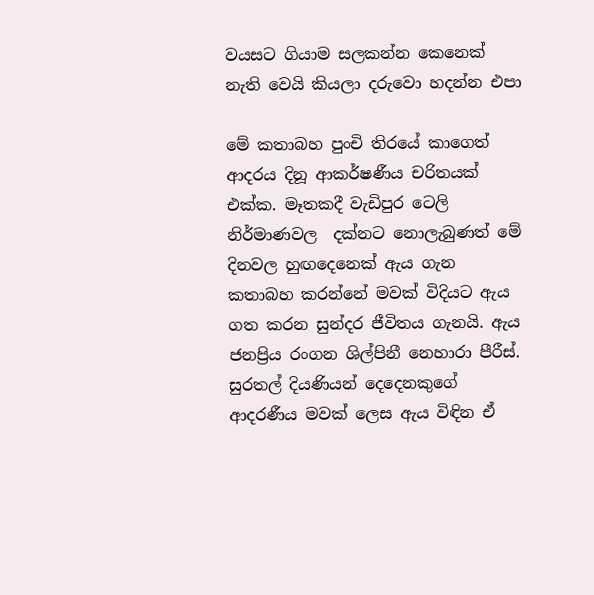වයසට ගියාම සලකන්න කෙනෙක් නැති වෙයි කියලා දරුවො හදන්න එපා

මේ කතාබහ පුංචි තිරයේ කාගෙත් ආදරය දිනූ ආකර්ෂණීය චරිතයක් එක්ක. මෑතකදී වැඩිපුර ටෙලි නිර්මාණවල  දක්නට නොලැබුණත් මේ දිනවල හුඟදෙනෙක් ඇය ගැන කතාබහ කරන්නේ මවක් විදියට ඇය ගත කරන සුන්දර ජීවිතය ගැනයි. ඇය ජනප්‍රිය රංගන ශිල්පිනී නෙහාරා පීරීස්. සුරතල් දියණියන් දෙදෙනකුගේ ආදරණීය මවක් ලෙස ඇය විඳින ඒ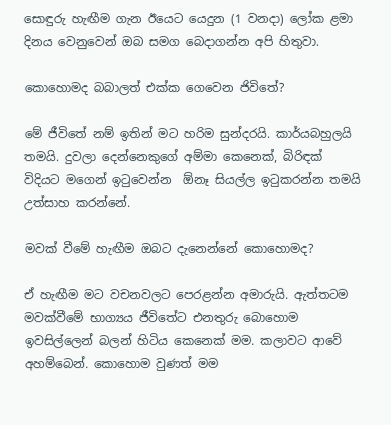සොඳුරු හැඟීම ගැන ඊයෙට යෙදුන (1 වනදා) ලෝක ළමා දිනය වෙනුවෙන් ඔබ සමග බෙදාගන්න අපි හිතුවා.

කොහොමද බබාලත් එක්ක ගෙවෙන ජිවිතේ?

මේ ජීවිතේ නම් ඉතින් මට හරිම සුන්දරයි. කාර්යබහුලයි තමයි. දුවලා දෙන්නෙකුගේ අම්මා කෙනෙක්, බිරිඳක් විදියට මගෙන් ඉටුවෙන්න  ඕනෑ සියල්ල ඉටුකරන්න තමයි උත්සාහ කරන්නේ.

මවක් වීමේ හැඟීම ඔබට දැනෙන්නේ කොහොමද?

ඒ හැඟීම මට වචනවලට පෙරළන්න අමාරුයි. ඇත්තටම මවක්වීමේ භාග්‍යය ජීවිතේට එනතුරු බොහොම ඉවසිල්ලෙන් බලන් හිටිය කෙනෙක් මම. කලාවට ආවේ අහම්බෙන්. කොහොම වුණත් මම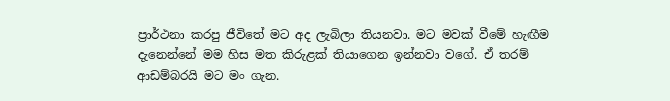ප්‍රාර්ථනා කරපු ජීවිතේ මට අද ලැබිලා තියනවා. මට මවක් වීමේ හැඟීම දැනෙන්නේ මම හිස මත කිරුළක් තියාගෙන ඉන්නවා වගේ. ඒ තරම් ආඩම්බරයි මට මං ගැන.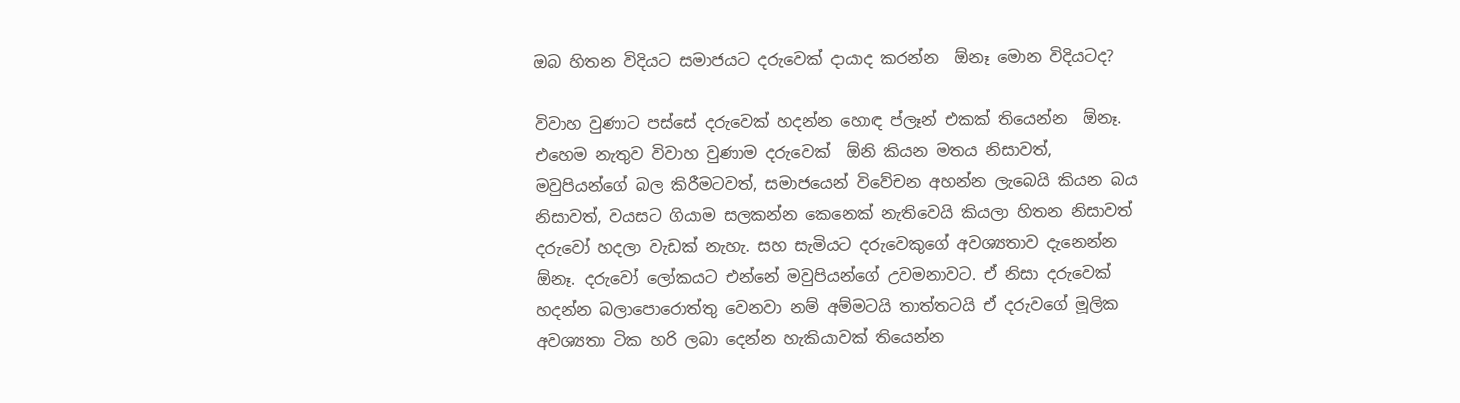ඔබ හිතන විදියට සමාජයට දරුවෙක් දායාද කරන්න  ඕනෑ මොන විදියටද?

විවාහ වුණාට පස්සේ දරුවෙක් හදන්න හොඳ ප්ලෑන් එකක් තියෙන්න  ඕනෑ. එහෙම නැතුව විවාහ වුණාම දරුවෙක්  ඕනි කියන මතය නිසාවත්, මවුපියන්ගේ බල කිරීමටවත්, සමාජයෙන් විවේචන අහන්න ලැබෙයි කියන බය නිසාවත්, වයසට ගියාම සලකන්න කෙනෙක් නැතිවෙයි කියලා හිතන නිසාවත් දරුවෝ හදලා වැඩක් නැහැ. සහ සැමියට දරුවෙකුගේ අවශ්‍යතාව දැනෙන්න  ඕනෑ. දරුවෝ ලෝකයට එන්නේ මවුපියන්ගේ උවමනාවට. ඒ නිසා දරුවෙක් හදන්න බලාපොරොත්තු වෙනවා නම් අම්මටයි තාත්තටයි ඒ දරුවගේ මූලික අවශ්‍යතා ටික හරි ලබා දෙන්න හැකියාවක් තියෙන්න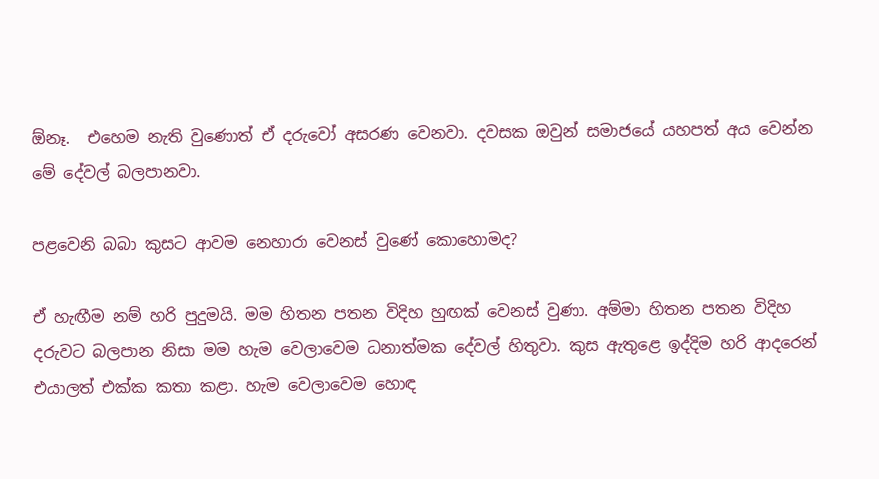ඕනෑ.  එහෙම නැති වුණොත් ඒ දරුවෝ අසරණ වෙනවා. දවසක ඔවුන් සමාජයේ යහපත් අය වෙන්න මේ දේවල් බලපානවා.

පළවෙනි බබා කුසට ආවම නෙහාරා වෙනස් වුණේ කොහොමද?

ඒ හැඟීම නම් හරි පුදුමයි. මම හිතන පතන විදිහ හුඟක් වෙනස් වුණා. අම්මා හිතන පතන විදිහ දරුවට බලපාන නිසා මම හැම වෙලාවෙම ධනාත්මක දේවල් හිතුවා. කුස ඇතුළෙ ඉද්දිම හරි ආදරෙන් එයාලත් එක්ක කතා කළා. හැම වෙලාවෙම හොඳ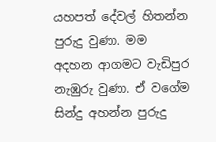යහපත් දේවල් හිතන්න පුරුදු වුණා. මම අදහන ආගමට වැඩිපුර නැඹුරු වුණා. ඒ වගේම සින්දු අහන්න පුරුදු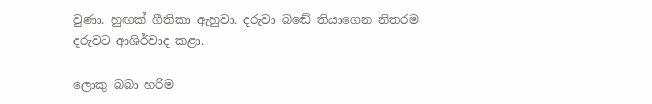වුණා. හුඟක් ගීතිකා ඇහුවා. දරුවා බඬේ තියාගෙන නිතරම දරුවට ආශිර්වාද කළා.

ලොකු බබා හරිම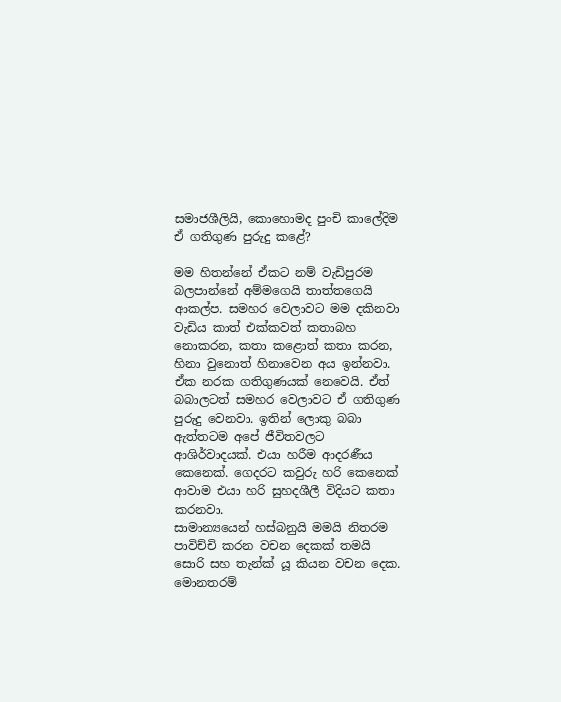සමාජශීලියි, කොහොමද පුංචි කාලේදිම ඒ ගතිගුණ පුරුදු කළේ?

මම හිතන්නේ ඒකට නම් වැඩිපුරම බලපාන්නේ අම්මගෙයි තාත්තගෙයි ආකල්ප. සමහර වෙලාවට මම දකිනවා වැඩිය කාත් එක්කවත් කතාබහ නොකරන, කතා කළොත් කතා කරන, හිනා වුනොත් හිනාවෙන අය ඉන්නවා. ඒක නරක ගතිගුණයක් නෙවෙයි. ඒත් බබාලටත් සමහර වෙලාවට ඒ ගතිගුණ පුරුදු වෙනවා. ඉතින් ලොකු බබා ඇත්තටම අපේ ජීවිතවලට ආශිර්වාදයක්. එයා හරීම ආදරණීය කෙනෙක්. ගෙදරට කවුරු හරි කෙනෙක් ආවාම එයා හරි සුහදශීලී විදියට කතා කරනවා.
සාමාන්‍යයෙන් හස්බනුයි මමයි නිතරම පාවිච්චි කරන වචන දෙකක් තමයි සොරි සහ තැන්ක් යූ කියන වචන දෙක. මොනතරම්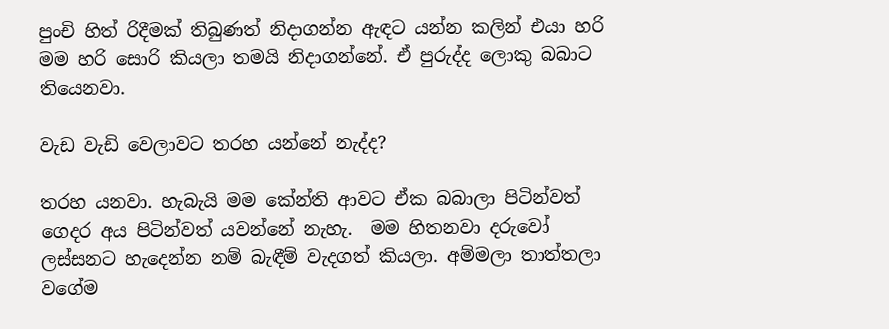පුංචි හිත් රිදීමක් තිබුණත් නිදාගන්න ඇඳට යන්න කලින් එයා හරි මම හරි සොරි කියලා තමයි නිදාගන්නේ. ඒ පුරුද්ද ලොකු බබාට තියෙනවා.

වැඩ වැඩි වෙලාවට තරහ යන්නේ නැද්ද?

තරහ යනවා. හැබැයි මම කේන්ති ආවට ඒක බබාලා පිටින්වත් ගෙදර අය පිටින්වත් යවන්නේ නැහැ.  මම හිතනවා දරුවෝ ලස්සනට හැදෙන්න නම් බැඳීම් වැදගත් කියලා. අම්මලා තාත්තලා වගේම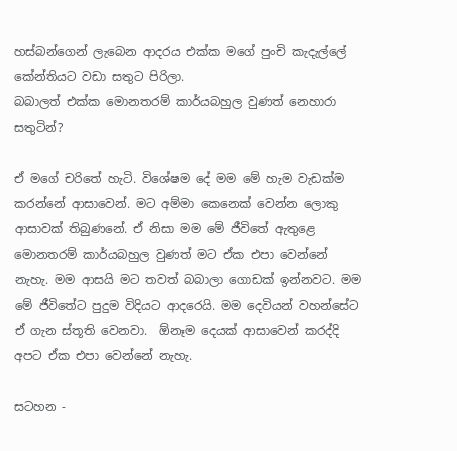හස්බන්ගෙන් ලැබෙන ආදරය එක්ක මගේ පුංචි කැදැල්ලේ කේන්තියට වඩා සතුට පිරිලා.
බබාලත් එක්ක මොනතරම් කාර්යබහුල වුණත් නෙහාරා සතුටින්?

ඒ මගේ චරිතේ හැටි. විශේෂම දේ මම මේ හැම වැඩක්ම කරන්නේ ආසාවෙන්. මට අම්මා කෙනෙක් වෙන්න ලොකු ආසාවක් තිබුණනේ. ඒ නිසා මම මේ ජීවිතේ ඇතුළෙ මොනතරම් කාර්යබහුල වුණත් මට ඒක එපා වෙන්නේ නැහැ. මම ආසයි මට තවත් බබාලා ගොඩක් ඉන්නවට. මම මේ ජීවිතේට පුදුම විදියට ආදරෙයි. මම දෙවියන් වහන්සේට ඒ ගැන ස්තූති වෙනවා.  ඕනෑම දෙයක් ආසාවෙන් කරද්දි අපට ඒක එපා වෙන්නේ නැහැ.

සටහන -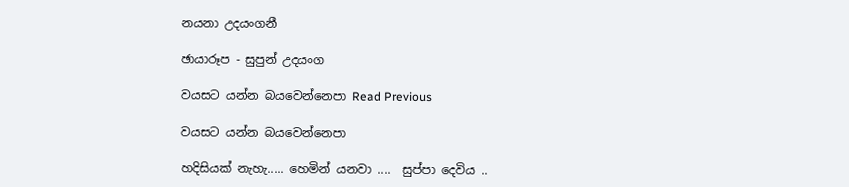නයනා උදයංගනී

ඡායාරූප - සුපුන් උදයංග

වයසට යන්න බයවෙන්නෙපා Read Previous

වයසට යන්න බයවෙන්නෙපා

හදිසියක් නැහැ..... හෙමින් යනවා ....  සුප්පා දෙවිය ..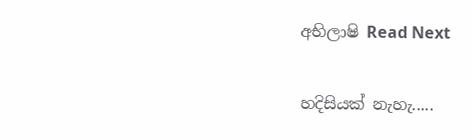අභිලාෂි Read Next

හදිසියක් නැහැ.....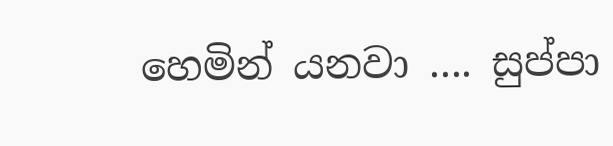හෙමින් යනවා .... සුප්පා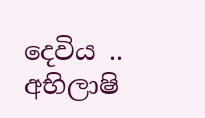දෙවිය .. අභිලාෂි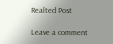Realted Post

Leave a comment